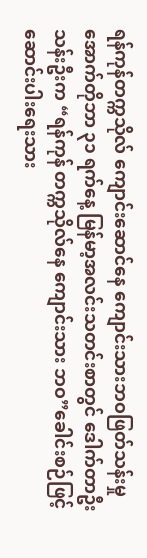ရန်ကုန်တက္ကသိုလ် ကျောင်းဆောင်နေ ကျောင်းသားဘဝဖြတ်သန်းမှု
အောက်တိုဘာ ၃၁ ရက်နေ့ မြန်မာ့အလင်းသတင်းစာတွင် ဒေါက်တာဦးသန်းဦးက “ရန်ကုန် တက္ကသိုလ်နေ ကျောင်းသား ဘဝ”ခေါင်းစဉ်ဖြင့် ဆောင်းပါးရေးသား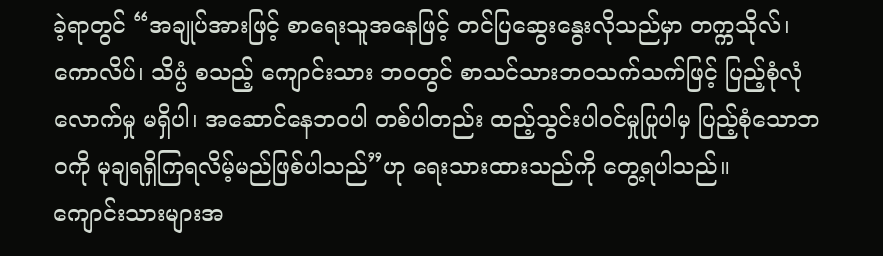ခဲ့ရာတွင် “အချုပ်အားဖြင့် စာရေးသူအနေဖြင့် တင်ပြဆွေးနွေးလိုသည်မှာ တက္ကသိုလ်၊ ကောလိပ်၊ သိပ္ပံ စသည့် ကျောင်းသား ဘဝတွင် စာသင်သားဘဝသက်သက်ဖြင့် ပြည့်စုံလုံလောက်မှု မရှိပါ၊ အဆောင်နေဘဝပါ တစ်ပါတည်း ထည့်သွင်းပါဝင်မှုပြုပါမှ ပြည့်စုံသောဘဝကို မုချရရှိကြရလိမ့်မည်ဖြစ်ပါသည်”ဟု ရေးသားထားသည်ကို တွေ့ရပါသည်။
ကျောင်းသားများအ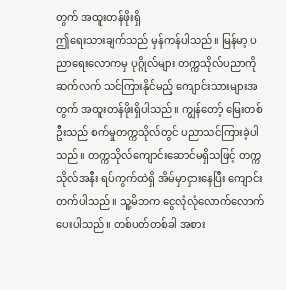တွက် အထူးတန်ဖိုးရှိ
ဤရေးသားချက်သည် မှန်ကန်ပါသည်။ မြန်မာ့ ပညာရေးလောကမှ ပုဂ္ဂိုလ်များ တက္ကသိုလ်ပညာကို ဆက်လက် သင်ကြားနိုင်မည့် ကျောင်းသားများအတွက် အထူးတန်ဖိုးရှိပါသည်။ ကျွန်တော့် မြေးတစ်ဦးသည် စက်မှုတက္ကသိုလ်တွင် ပညာသင်ကြားခဲ့ပါသည်။ တက္ကသိုလ်ကျောင်းဆောင်မရှိသဖြင့် တက္ကသိုလ်အနီး ရပ်ကွက်ထဲရှိ အိမ်မှာငှားနေပြီး ကျောင်းတက်ပါသည်။ သူ့မိဘက ငွေလုံလုံလောက်လောက် ပေးပါသည်။ တစ်ပတ်တစ်ခါ အစား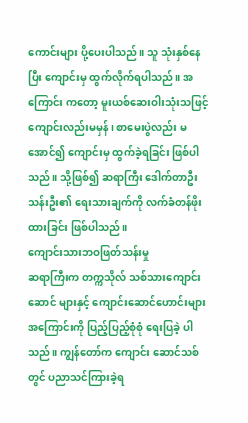ကောင်းများ ပို့ပေးပါသည်။ သူ သုံးနှစ်နေပြီး ကျောင်းမှ ထွက်လိုက်ရပါသည်။ အကြောင်း ကတော့ မူးယစ်ဆေးဝါးသုံးသဖြင့် ကျောင်းလည်းမမှန်၊ စာမေးပွဲလည်း မအောင်၍ ကျောင်းမှ ထွက်ခဲ့ရခြင်း ဖြစ်ပါသည်။ သို့ဖြစ်၍ ဆရာကြီး ဒေါက်တာဦးသန်းဦး၏ ရေးသားချက်ကို လက်ခံတန်ဖိုးထားခြင်း ဖြစ်ပါသည်။
ကျောင်းသားဘဝဖြတ်သန်းမှု
ဆရာကြီးက တက္ကသိုလ် သစ်သားကျောင်းဆောင် များနှင့် ကျောင်းဆောင်ဟောင်းများအကြောင်းကို ပြည့်ပြည့်စုံစုံ ရေးပြခဲ့ ပါသည်။ ကျွန်တော်က ကျောင်း ဆောင်သစ်တွင် ပညာသင်ကြားခဲ့ရ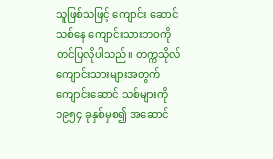သူဖြစ်သဖြင့် ကျောင်း ဆောင်သစ်နေ ကျောင်းသားဘဝကို တင်ပြလိုပါသည်။ တက္ကသိုလ်ကျောင်းသားများအတွက် ကျောင်းဆောင် သစ်များကို ၁၉၅၄ ခုနှစ်မှစ၍ အဆောင်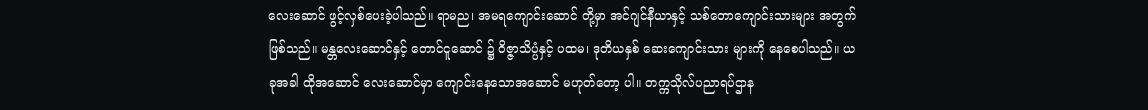လေးဆောင် ဖွင့်လှစ်ပေးခဲ့ပါသည်။ ရာမည၊ အမရကျောင်းဆောင် တို့မှာ အင်ဂျင်နီယာနှင့် သစ်တောကျောင်းသားများ အတွက် ဖြစ်သည်။ မန္တလေးဆောင်နှင့် တောင်ငူဆောင် ၌ ဝိဇ္ဇာသိပ္ပံနှင့် ပထမ၊ ဒုတိယနှစ် ဆေးကျောင်းသား များကို နေစေပါသည်။ ယခုအခါ ထိုအဆောင် လေးဆောင်မှာ ကျောင်းနေသောအဆောင် မဟုတ်တော့ ပါ။ တက္ကသိုလ်ပညာရပ်ဌာန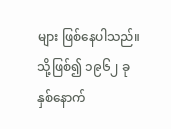များ ဖြစ်နေပါသည်။ သို့ဖြစ်၍ ၁၉၆၂ ခုနှစ်နောက်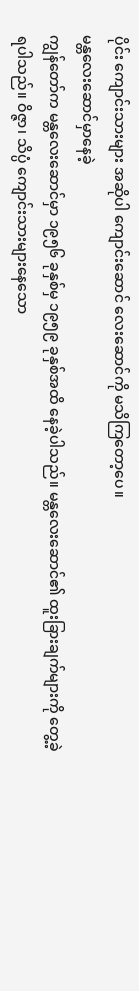ပိုင်း ကျောင်းသားများ အဆိုပါ ကျောင်းဆောင် လေးဆောင်ကို မသိကြတော့ပေ။
မန္တလေးဆောင်မှာနေခဲ့
ကျွန်တော်က မန္တလေးဆောင်မှာ ၁၉၅၆ ခုနှစ်မှ ၁၉၅၉ ခုနှစ်အထိ နေခဲ့ပါသည်။ မန္တလေးဆောင်၏ ထူးခြားချက်များကို တွေ့ခဲ့ရပါသည်။ ဝိဇ္ဇာ၊ သိပ္ပံ ကျောင်းသားများနေသော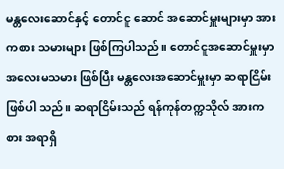မန္တလေးဆောင်နှင့် တောင်ငူ ဆောင် အဆောင်မှူးများမှာ အားကစား သမားများ ဖြစ်ကြပါသည်။ တောင်ငူအဆောင်မှူးမှာ အလေးမသမား ဖြစ်ပြီး မန္တလေးအဆောင်မှူးမှာ ဆရာငြိမ်း ဖြစ်ပါ သည်။ ဆရာငြိမ်းသည် ရန်ကုန်တက္ကသိုလ် အားကစား အရာရှိ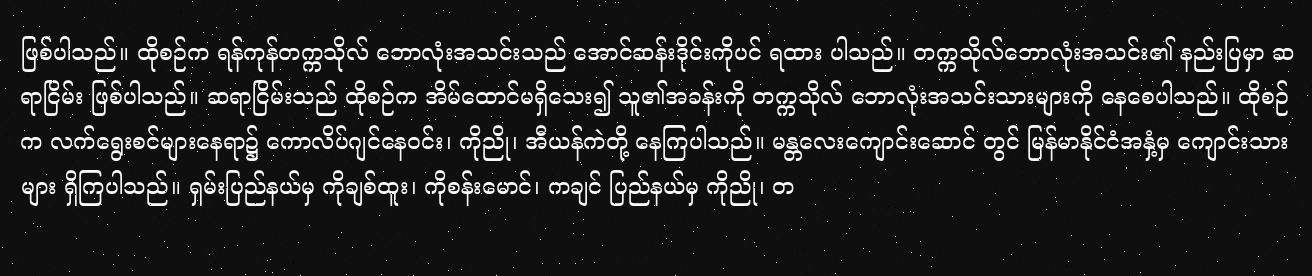ဖြစ်ပါသည်။ ထိုစဉ်က ရန်ကုန်တက္ကသိုလ် ဘောလုံးအသင်းသည် အောင်ဆန်းဒိုင်းကိုပင် ရထား ပါသည်။ တက္ကသိုလ်ဘောလုံးအသင်း၏ နည်းပြမှာ ဆရာငြိမ်း ဖြစ်ပါသည်။ ဆရာငြိမ်းသည် ထိုစဉ်က အိမ်ထောင်မရှိသေး၍ သူ၏အခန်းကို တက္ကသိုလ် ဘောလုံးအသင်းသားများကို နေစေပါသည်။ ထိုစဉ်က လက်ရွေးစင်များနေရာ၌ ကောလိပ်ဂျင်နေဝင်း၊ ကိုညို၊ အီယန်ကဲတို့ နေကြပါသည်။ မန္တလေးကျောင်းဆောင် တွင် မြန်မာနိုင်ငံအနှံ့မှ ကျောင်းသားများ ရှိကြပါသည်။ ရှမ်းပြည်နယ်မှ ကိုချစ်ထူး၊ ကိုစန်းမောင်၊ ကချင် ပြည်နယ်မှ ကိုညို၊ တ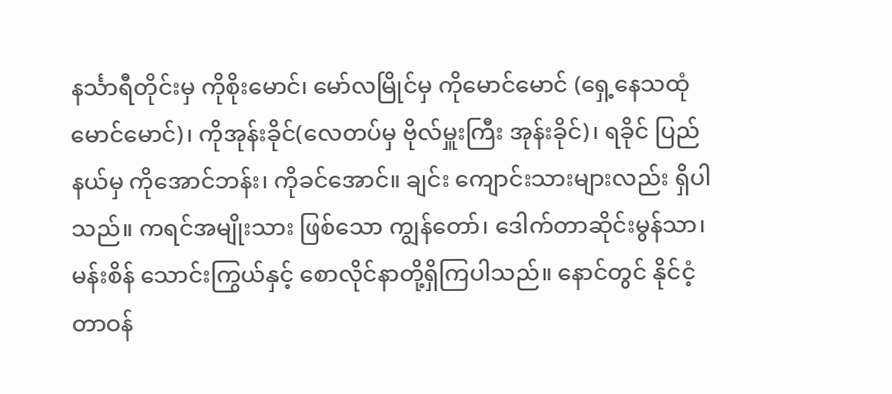နင်္သာရီတိုင်းမှ ကိုစိုးမောင်၊ မော်လမြိုင်မှ ကိုမောင်မောင် (ရှေ့နေသထုံမောင်မောင်)၊ ကိုအုန်းခိုင်(လေတပ်မှ ဗိုလ်မှူးကြီး အုန်းခိုင်)၊ ရခိုင် ပြည်နယ်မှ ကိုအောင်ဘန်း၊ ကိုခင်အောင်။ ချင်း ကျောင်းသားများလည်း ရှိပါသည်။ ကရင်အမျိုးသား ဖြစ်သော ကျွန်တော်၊ ဒေါက်တာဆိုင်းမွန်သာ၊ မန်းစိန် သောင်းကြွယ်နှင့် စောလိုင်နာတို့ရှိကြပါသည်။ နောင်တွင် နိုင်ငံ့တာဝန်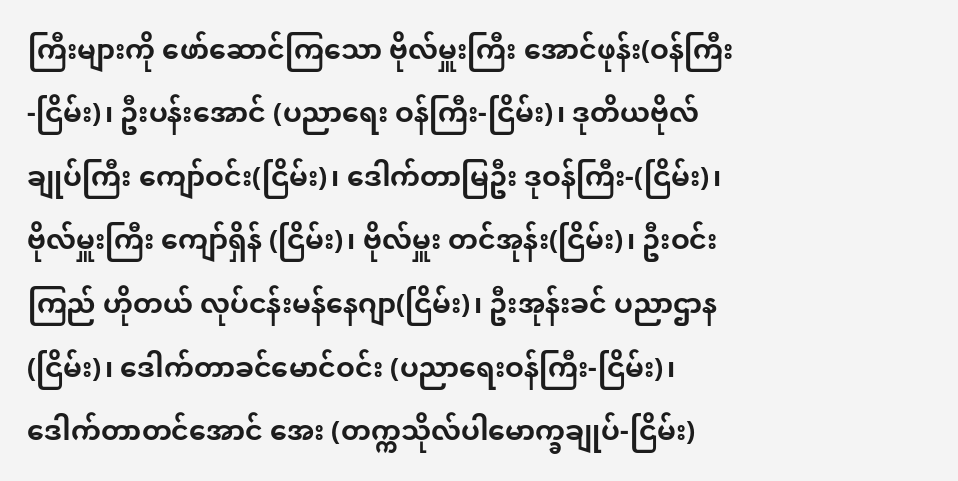ကြီးများကို ဖော်ဆောင်ကြသော ဗိုလ်မှူးကြီး အောင်ဖုန်း(ဝန်ကြီး-ငြိမ်း)၊ ဦးပန်းအောင် (ပညာရေး ဝန်ကြီး-ငြိမ်း)၊ ဒုတိယဗိုလ်ချုပ်ကြီး ကျော်ဝင်း(ငြိမ်း)၊ ဒေါက်တာမြဦး ဒုဝန်ကြီး-(ငြိမ်း)၊ ဗိုလ်မှူးကြီး ကျော်ရှိန် (ငြိမ်း)၊ ဗိုလ်မှူး တင်အုန်း(ငြိမ်း)၊ ဦးဝင်းကြည် ဟိုတယ် လုပ်ငန်းမန်နေဂျာ(ငြိမ်း)၊ ဦးအုန်းခင် ပညာဌာန(ငြိမ်း)၊ ဒေါက်တာခင်မောင်ဝင်း (ပညာရေးဝန်ကြီး-ငြိမ်း)၊ ဒေါက်တာတင်အောင် အေး (တက္ကသိုလ်ပါမောက္ခချုပ်-ငြိမ်း)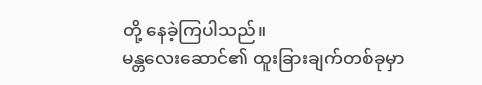တို့ နေခဲ့ကြပါသည်။
မန္တလေးဆောင်၏ ထူးခြားချက်တစ်ခုမှာ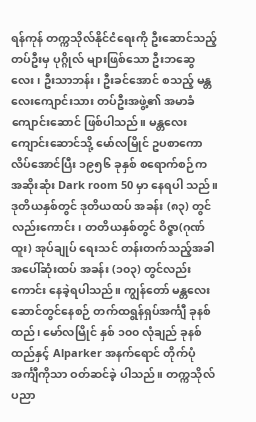ရန်ကုန် တက္ကသိုလ်နိုင်ငံရေးကို ဦးဆောင်သည့်တပ်ဦးမှ ပုဂ္ဂိုလ် များဖြစ်သော ဦးဘဆွေလေး၊ ဦးသာဘန်း၊ ဦးခင်အောင် စသည့် မန္တလေးကျောင်းသား တပ်ဦးအဖွဲ့၏ အမာခံ ကျောင်းဆောင် ဖြစ်ပါသည်။ မန္တလေးကျောင်းဆောင်သို့ မော်လမြိုင် ဥပစာကောလိပ်အောင်ပြီး ၁၉၅၆ ခုနှစ် စရောက်စဉ်က အဆိုးဆုံး Dark room 50 မှာ နေရပါ သည်။ ဒုတိယနှစ်တွင် ဒုတိယထပ် အခန်း (၈၃) တွင် လည်းကောင်း၊ တတိယနှစ်တွင် ဝိဇ္ဇာ(ဂုဏ်ထူး) အုပ်ချုပ် ရေးသင် တန်းတက်သည့်အခါ အပေါ်ဆုံးထပ် အခန်း (၁၀၃) တွင်လည်းကောင်း နေခဲ့ရပါသည်။ ကျွန်တော် မန္တလေးဆောင်တွင်နေစဉ် တက်ထရွန်ရှပ်အင်္ကျီ ခုနစ် ထည်၊ မော်လမြိုင် နှစ် ၁၀၀ လုံချည် ခုနစ်ထည်နှင့် Alparker အနက်ရောင် တိုက်ပုံအင်္ကျီကိုသာ ဝတ်ဆင်ခဲ့ ပါသည်။ တက္ကသိုလ်ပညာ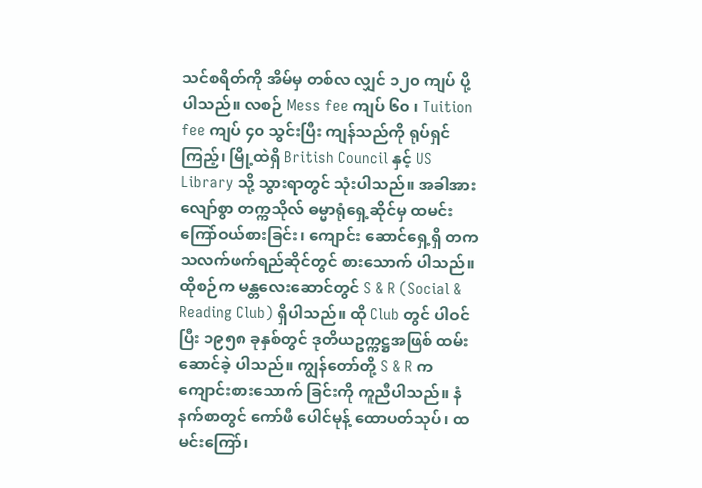သင်စရိတ်ကို အိမ်မှ တစ်လ လျှင် ၁၂၀ ကျပ် ပို့ပါသည်။ လစဉ် Mess fee ကျပ် ၆၀ ၊ Tuition fee ကျပ် ၄၀ သွင်းပြီး ကျန်သည်ကို ရုပ်ရှင် ကြည့်၊ မြို့ထဲရှိ British Council နှင့် US Library သို့ သွားရာတွင် သုံးပါသည်။ အခါအားလျော်စွာ တက္ကသိုလ် ဓမ္မာရုံရှေ့ဆိုင်မှ ထမင်းကြော်ဝယ်စားခြင်း၊ ကျောင်း ဆောင်ရှေ့ရှိ တကသလက်ဖက်ရည်ဆိုင်တွင် စားသောက် ပါသည်။ ထိုစဉ်က မန္တလေးဆောင်တွင် S & R (Social & Reading Club) ရှိပါသည်။ ထို Club တွင် ပါဝင်ပြီး ၁၉၅၈ ခုနှစ်တွင် ဒုတိယဥက္ကဋ္ဌအဖြစ် ထမ်းဆောင်ခဲ့ ပါသည်။ ကျွန်တော်တို့ S & R က ကျောင်းစားသောက် ခြင်းကို ကူညီပါသည်။ နံနက်စာတွင် ကော်ဖီ ပေါင်မုန့် ထောပတ်သုပ်၊ ထမင်းကြော်၊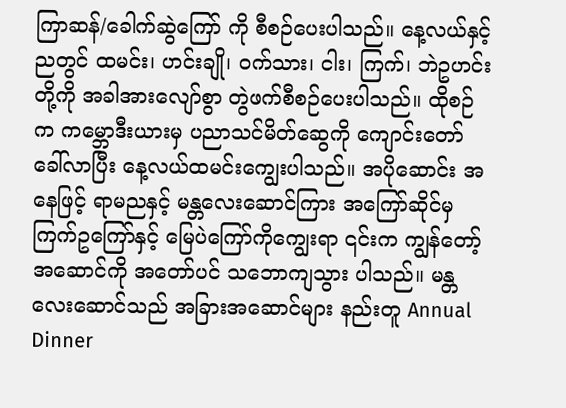ကြာဆန်/ခေါက်ဆွဲကြော် ကို စီစဉ်ပေးပါသည်။ နေ့လယ်နှင့် ညတွင် ထမင်း၊ ဟင်းချို၊ ဝက်သား၊ ငါး၊ ကြက်၊ ဘဲဥဟင်းတို့ကို အခါအားလျော်စွာ တွဲဖက်စီစဉ်ပေးပါသည်။ ထိုစဉ်က ကမ္ဘောဒီးယားမှ ပညာသင်မိတ်ဆွေကို ကျောင်းတော် ခေါ်လာပြီး နေ့လယ်ထမင်းကျွေးပါသည်။ အပိုဆောင်း အနေဖြင့် ရာမညနှင့် မန္တလေးဆောင်ကြား အကြော်ဆိုင်မှ ကြက်ဥကြော်နှင့် မြေပဲကြော်ကိုကျွေးရာ ၎င်းက ကျွန်တော့်အဆောင်ကို အတော်ပင် သဘောကျသွား ပါသည်။ မန္တလေးဆောင်သည် အခြားအဆောင်များ နည်းတူ Annual Dinner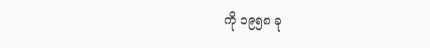ကို ၁၉၅၈ ခု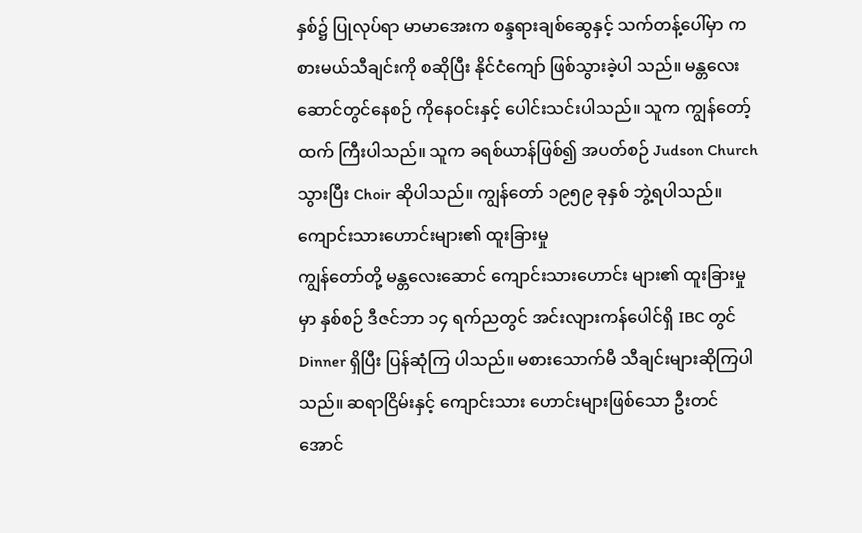နှစ်၌ ပြုလုပ်ရာ မာမာအေးက စန္ဒရားချစ်ဆွေနှင့် သက်တန့်ပေါ်မှာ ကစားမယ်သီချင်းကို စဆိုပြီး နိုင်ငံကျော် ဖြစ်သွားခဲ့ပါ သည်။ မန္တလေးဆောင်တွင်နေစဉ် ကိုနေဝင်းနှင့် ပေါင်းသင်းပါသည်။ သူက ကျွန်တော့်ထက် ကြီးပါသည်။ သူက ခရစ်ယာန်ဖြစ်၍ အပတ်စဉ် Judson Church သွားပြီး Choir ဆိုပါသည်။ ကျွန်တော် ၁၉၅၉ ခုနှစ် ဘွဲ့ရပါသည်။
ကျောင်းသားဟောင်းများ၏ ထူးခြားမှု
ကျွန်တော်တို့ မန္တလေးဆောင် ကျောင်းသားဟောင်း များ၏ ထူးခြားမှုမှာ နှစ်စဉ် ဒီဇင်ဘာ ၁၄ ရက်ညတွင် အင်းလျားကန်ပေါင်ရှိ IBC တွင် Dinner ရှိပြီး ပြန်ဆုံကြ ပါသည်။ မစားသောက်မီ သီချင်းများဆိုကြပါသည်။ ဆရာငြိမ်းနှင့် ကျောင်းသား ဟောင်းများဖြစ်သော ဦးတင် အောင်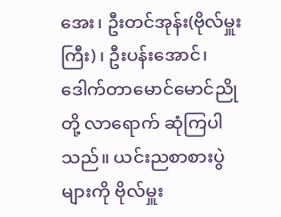အေး၊ ဦးတင်အုန်း(ဗိုလ်မှူးကြီး)၊ ဦးပန်းအောင်၊ ဒေါက်တာမောင်မောင်ညိုတို့ လာရောက် ဆုံကြပါသည်။ ယင်းညစာစားပွဲများကို ဗိုလ်မှူး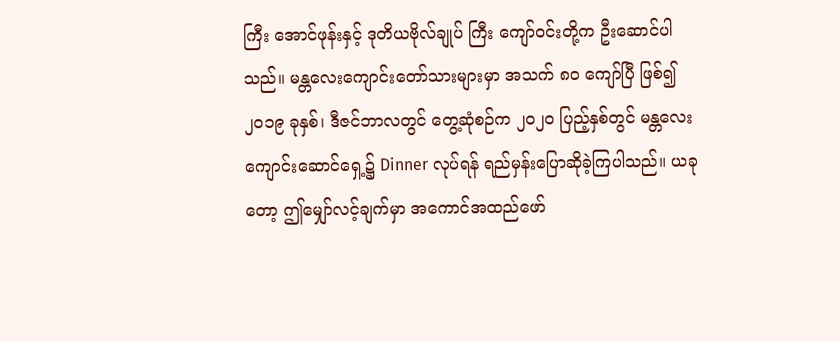ကြီး အောင်ဖုန်းနှင့် ဒုတိယဗိုလ်ချုပ် ကြီး ကျော်ဝင်းတို့က ဦးဆောင်ပါသည်။ မန္တလေးကျောင်းတော်သားများမှာ အသက် ၈၀ ကျော်ပြီ ဖြစ်၍ ၂၀၁၉ ခုနှစ်၊ ဒီဇင်ဘာလတွင် တွေ့ဆုံစဉ်က ၂၀၂၀ ပြည့်နှစ်တွင် မန္တလေးကျောင်းဆောင်ရှေ့၌ Dinner လုပ်ရန် ရည်မှန်းပြောဆိုခဲ့ကြပါသည်။ ယခုတော့ ဤမျှော်လင့်ချက်မှာ အကောင်အထည်ဖော်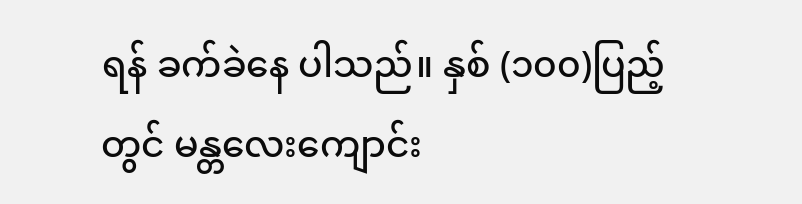ရန် ခက်ခဲနေ ပါသည်။ နှစ် (၁၀၀)ပြည့်တွင် မန္တလေးကျောင်း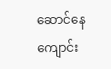ဆောင်နေ ကျောင်း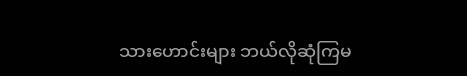သားဟောင်းများ ဘယ်လိုဆုံကြမ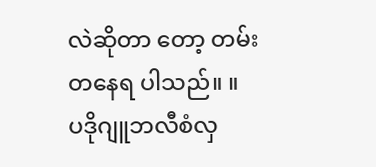လဲဆိုတာ တော့ တမ်းတနေရ ပါသည်။ ။
ပဒိုဂျူဘလီစံလှ